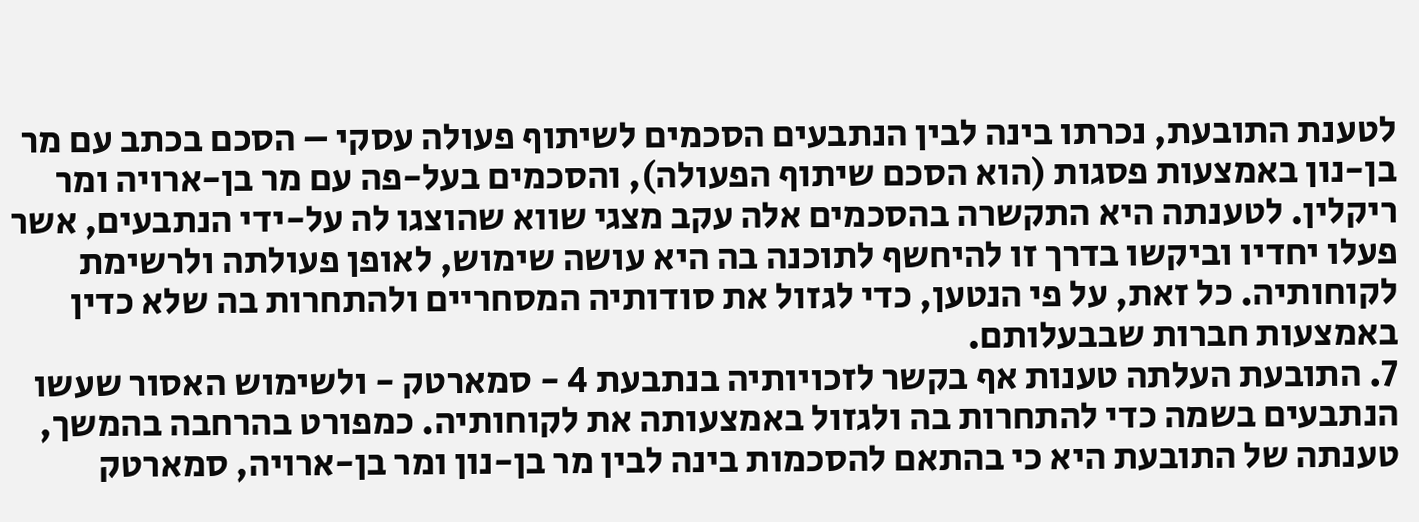לטענת התובעת, נכרתו בינה לבין הנתבעים הסכמים לשיתוף פעולה עסקי – הסכם בכתב עם מר בן-נון באמצעות פסגות (הוא הסכם שיתוף הפעולה), והסכמים בעל-פה עם מר בן-ארויה ומר ריקלין. לטענתה היא התקשרה בהסכמים אלה עקב מצגי שווא שהוצגו לה על-ידי הנתבעים, אשר פעלו יחדיו וביקשו בדרך זו להיחשף לתוכנה בה היא עושה שימוש, לאופן פעולתה ולרשימת לקוחותיה. כל זאת, על פי הנטען, כדי לגזול את סודותיה המסחריים ולהתחרות בה שלא כדין באמצעות חברות שבבעלותם.
7. התובעת העלתה טענות אף בקשר לזכויותיה בנתבעת 4 - סמארטק - ולשימוש האסור שעשו הנתבעים בשמה כדי להתחרות בה ולגזול באמצעותה את לקוחותיה. כמפורט בהרחבה בהמשך, טענתה של התובעת היא כי בהתאם להסכמות בינה לבין מר בן-נון ומר בן-ארויה, סמארטק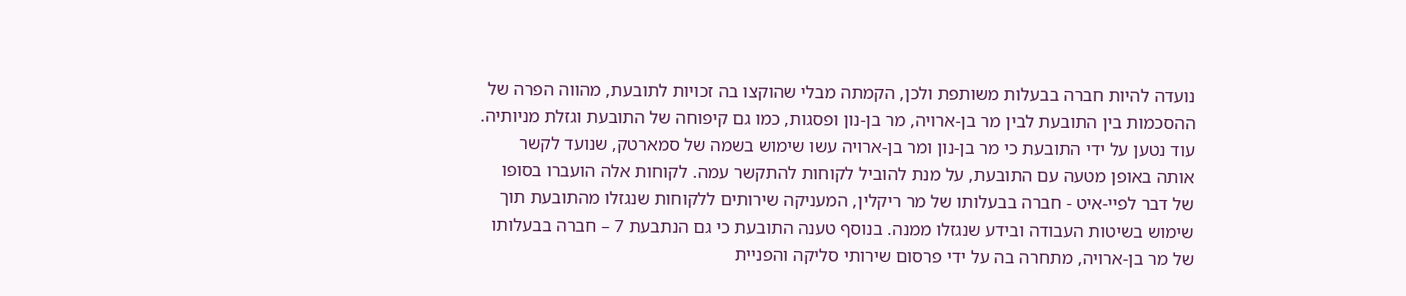נועדה להיות חברה בבעלות משותפת ולכן, הקמתה מבלי שהוקצו בה זכויות לתובעת, מהווה הפרה של ההסכמות בין התובעת לבין מר בן-ארויה, מר בן-נון ופסגות, כמו גם קיפוחה של התובעת וגזלת מניותיה. עוד נטען על ידי התובעת כי מר בן-נון ומר בן-ארויה עשו שימוש בשמה של סמארטק, שנועד לקשר אותה באופן מטעה עם התובעת, על מנת להוביל לקוחות להתקשר עמה. לקוחות אלה הועברו בסופו של דבר לפיי-איט - חברה בבעלותו של מר ריקלין, המעניקה שירותים ללקוחות שנגזלו מהתובעת תוך שימוש בשיטות העבודה ובידע שנגזלו ממנה. בנוסף טענה התובעת כי גם הנתבעת 7 – חברה בבעלותו של מר בן-ארויה, מתחרה בה על ידי פרסום שירותי סליקה והפניית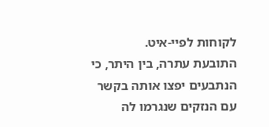לקוחות לפיי-איט.
התובעת עתרה, בין היתר, כי הנתבעים יפצו אותה בקשר עם הנזקים שנגרמו לה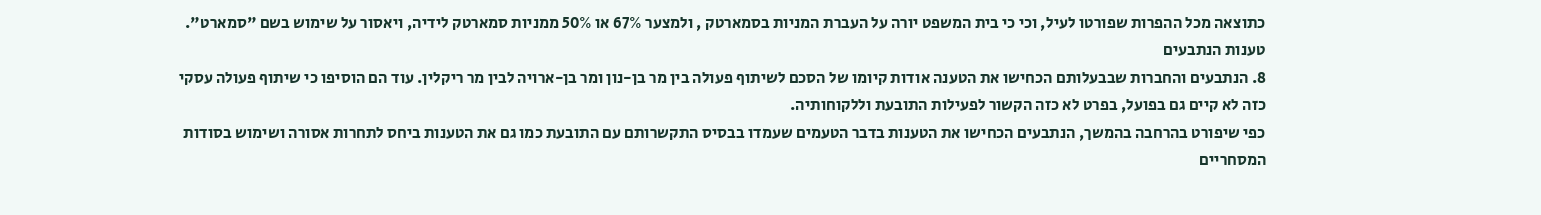כתוצאה מכל ההפרות שפורטו לעיל, וכי כי בית המשפט יורה על העברת המניות בסמארטק , ולמצער 67% או 50% ממניות סמארטק לידיה, ויאסור על שימוש בשם "סמארט".
טענות הנתבעים
8. הנתבעים והחברות שבבעלותם הכחישו את הטענה אודות קיומו של הסכם לשיתוף פעולה בין מר בן-נון ומר בן-ארויה לבין מר ריקלין. עוד הם הוסיפו כי שיתוף פעולה עסקי כזה לא קיים גם בפועל, בפרט לא כזה הקשור לפעילות התובעת וללקוחותיה.
כפי שיפורט בהרחבה בהמשך, הנתבעים הכחישו את הטענות בדבר הטעמים שעמדו בבסיס התקשרותם עם התובעת כמו גם את הטענות ביחס לתחרות אסורה ושימוש בסודות המסחריים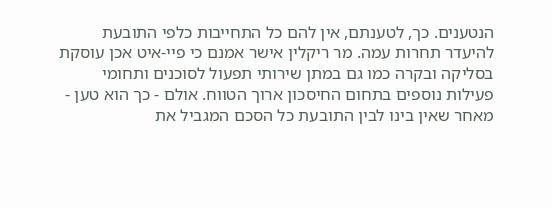הנטענים. כך, לטענתם, אין להם כל התחייבות כלפי התובעת להיעדר תחרות עמה. מר ריקלין אישר אמנם כי פיי-איט אכן עוסקת בסליקה ובקרה כמו גם במתן שירותי תפעול לסוכנים ותחומי פעילות נוספים בתחום החיסכון ארוך הטווח. אולם - כך הוא טען - מאחר שאין בינו לבין התובעת כל הסכם המגביל את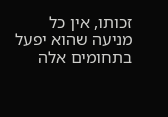זכותו, אין כל מניעה שהוא יפעל בתחומים אלה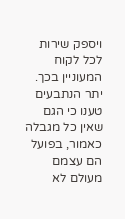ויספק שירות לכל לקוח המעוניין בכך. יתר הנתבעים טענו כי הגם שאין כל מגבלה כאמור, בפועל הם עצמם מעולם לא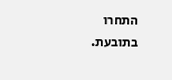התחרו בתובעת.